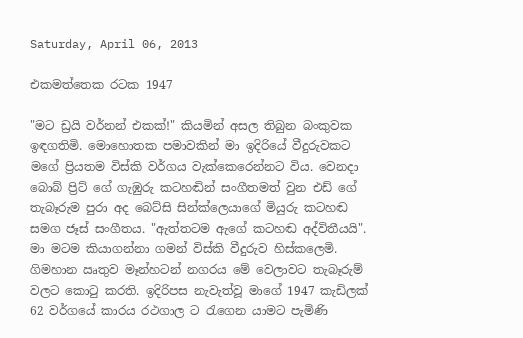Saturday, April 06, 2013

එකමත්තෙක රටක 1947

"මට ඩ්‍රයි වර්නන් එකක්!" කියමින් අසල තිබුන බංකුවක ඉඳගතිමි. මොහොතක පමාවකින් මා ඉදිරියේ වීදුරුවකට මගේ ප්‍රියතම විස්කි වර්ගය වැක්කෙරෙන්නට විය. වෙනදා බොබ් ප්‍රිට් ගේ ගැඹුරු කටහඬින් සංගීතමත් වුන එඩ් ගේ තැබෑරුම පුරා අද බෙට්සි සින්ක්ලෙයාගේ මියුරු කටහඬ සමග ජෑස් සංගීතය. "ඇත්තටම ඇගේ කටහඬ අද්විතීයයි". මා මටම කියාගන්නා ගමන් විස්කි වීදුරුව හිස්කලෙමි. ගිමහාන ඍතුව මෑන්හටන් නගරය මේ වෙලාවට තැබෑරුම් වලට කොටු කරති. ඉදිරිපස නැවැත්වූ මාගේ 1947 කැඩිලක් 62 වර්ගයේ කාරය රථගාල ට රැගෙන යාමට පැමිණි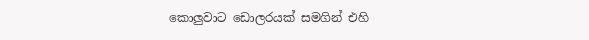කොලුවාට ඩොලරයක් සමගින් එහි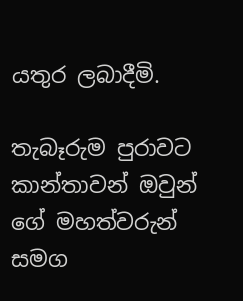යතුර ලබාදීමි.

තැබෑරුම පුරාවට කාන්තාවන් ඔවුන් ගේ මහත්වරුන් සමග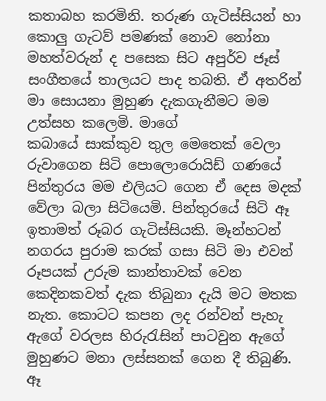කතාබහ කරමිනි. තරුණ ගැටිස්සියන් හා කොලු ගැටව් පමණක් නොව නෝනා මහත්වරුන් ද පසෙක සිට අපුර්ව ජෑස් සංගීතයේ තාලයට පාද තබති. ඒ අතරින් මා සොයනා මුහුණ දැකගැනීමට මම උත්සහ කලෙමි. මාගේ
කබායේ සාක්කුව තුල මෙතෙක් වෙලා රුවාගෙන සිටි පොලොරොයිඩ් ගණයේ පින්තුරය මම එලියට ගෙන ඒ දෙස මදක් වේලා බලා සිටියෙමි. පින්තුරයේ සිටි ඈ ඉතාමත් රූබර ගැටිස්සියකි. මෑන්හටන් නගරය පුරාම කරක් ගසා සිටි මා එවන් රූපයක් උරුම කාන්තාවක් වෙන කෙදිනකවත් දැක තිබුනා දැයි මට මතක නැත. කොටට කපන ලද රන්වන් පැහැ ඇගේ වරලස හිරුරැසින් පාටවුන ඇගේ මුහුණට මනා ලස්සනක් ගෙන දී තිබුණි. ඈ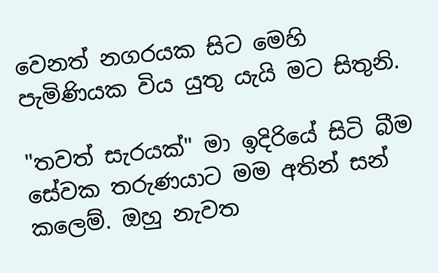වෙනත් නගරයක සිට මෙහි පැමිණියක විය යුතු යැයි මට සිතුනි.

"තවත් සැරයක්" මා ඉදිරියේ සිටි බීම සේවක තරුණයාට මම අතින් සන් කලෙම්. ඔහු නැවත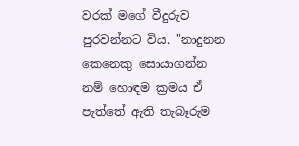වරක් මගේ වීදුරුව පුරවන්නට විය. "නාදුනන කෙනෙකු සොයාගන්න නම් හොඳම ක්‍රමය ඒ පැත්තේ ඇති තැබෑරුම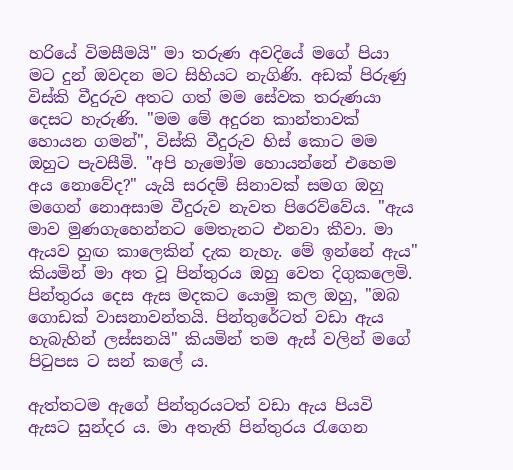හරියේ විමසීමයි" මා තරුණ අවදියේ මගේ පියා මට දුන් ඔවදන මට සිහියට නැගිණි. අඩක් පිරුණු විස්කි වීදුරුව අතට ගත් මම සේවක තරුණයා දෙසට හැරුණි. "මම මේ අදුරන කාන්තාවක් හොයන ගමන්", විස්කි වීදුරුව හිස් කොට මම ඔහුට පැවසීමි. "අපි හැමෝම හොයන්නේ එහෙම අය නොවේද?" යැයි සරදම් සිනාවක් සමග ඔහු මගෙන් නොඅසාම වීදුරුව නැවත පිරෙව්වේය. "ඇය මාව මුණගැහෙන්නට මෙතැනට එනවා කීවා. මා ඇයව හුඟ කාලෙකින් දැක නැහැ. මේ ඉන්නේ ඇය" කියමින් මා අත වූ පින්තුරය ඔහු වෙත දිගුකලෙමි. පින්තුරය දෙස ඇස මදකට යොමු කල ඔහු, "ඔබ ගොඩක් වාසනාවන්තයි. පින්තුරේටත් වඩා ඇය හැබැහින් ලස්සනයි" කියමින් තම ඇස් වලින් මගේ පිටුපස ට සන් කලේ ය.

ඇත්තටම ඇගේ පින්තුරයටත් වඩා ඇය පියවි ඇසට සුන්දර ය. මා අතැති පින්තුරය රැගෙන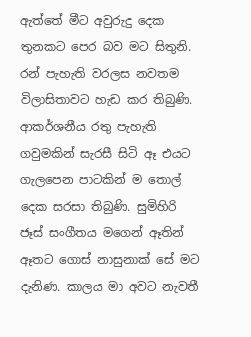ඇත්තේ මීට අවුරුදු දෙක තුනකට පෙර බව මට සිතුනි. රන් පැහැති වරලස නවතම විලාසිතාවට හැඩ කර තිබුණි. ආකර්ශනීය රතු පැහැති ගවුමකින් සැරසී සිටි ඈ එයට ගැලපෙන පාටකින් ම තොල් දෙක සරසා තිබුණි. සුමිහිරි ජෑස් සංගීතය මගෙන් ඈතින් ඈතට ගොස් නාසුනාක් සේ මට දැනිණ. කාලය මා අවට නැවතී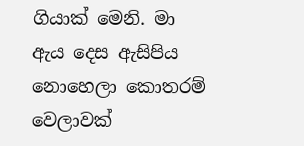ගියාක් මෙනි. මා ඇය දෙස ඇසිපිය නොහෙලා කොතරම් වෙලාවක්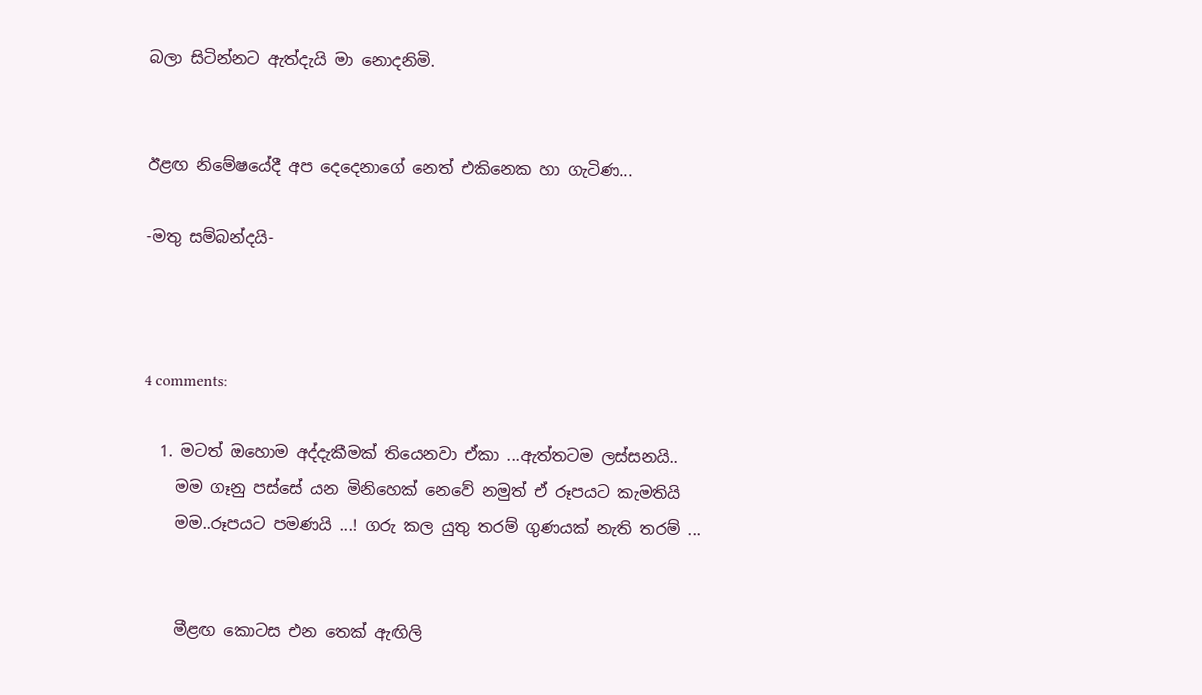බලා සිටින්නට ඇත්දැයි මා නොදනිමි.


ඊළඟ නිමේෂයේදී අප දෙදෙනාගේ නෙත් එකිනෙක හා ගැටිණ...

-මතු සම්බන්දයි-



4 comments:

  1. මටත් ඔහොම අද්දැකීමක් තියෙනවා ඒකා ...ඇත්තටම ලස්සනයි..
    මම ගෑනු පස්සේ යන මිනිහෙක් නෙවේ නමුත් ඒ රූපයට කැමතියි
    මම..රූපයට පමණයි ...! ගරු කල යුතු තරම් ගුණයක් නැති තරම් ...


    මීළඟ කොටස එන තෙක් ඇඟිලි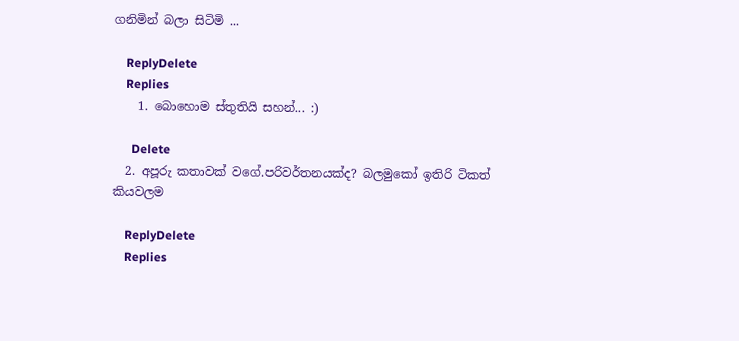ගනිමින් බලා සිටිමි ...

    ReplyDelete
    Replies
    1. බොහොම ස්තුතියි සහන්... :)

      Delete
  2. අපූරු කතාවක් වගේ.පරිවර්තනයක්ද? බලමුකෝ ඉතිරි ටිකත් කියවලම

    ReplyDelete
    Replies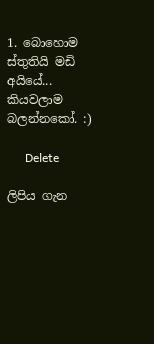1. බොහොම ස්තුතියි මඩි අයියේ... කියවලාම බලන්නකෝ. :)

      Delete

ලිපිය ගැන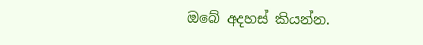ඔබේ අදහස් කියන්න.